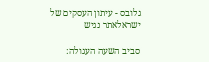גלובס - עיתון העסקים של ישראלאתר נגיש

סביב השעה העגולה: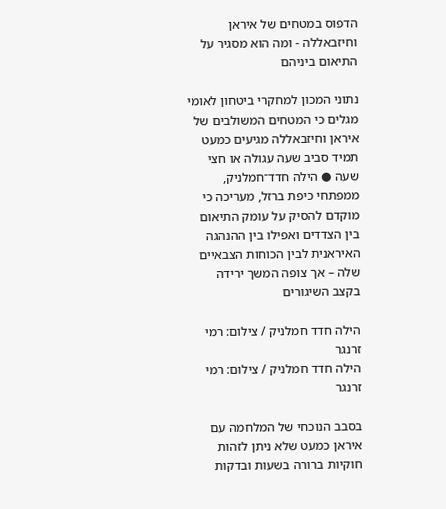הדפוס במטחים של איראן וחיזבאללה - ומה הוא מסגיר על התיאום ביניהם

נתוני המכון למחקרי ביטחון לאומי מגלים כי המטחים המשולבים של איראן וחיזבאללה מגיעים כמעט תמיד סביב שעה עגולה או חצי שעה ● הילה חדד־חמלניק, ממפתחי כיפת ברזל, מעריכה כי מוקדם להסיק על עומק התיאום בין הצדדים ואפילו בין ההנהגה האיראנית לבין הכוחות הצבאיים שלה – אך צופה המשך ירידה בקצב השיגורים

הילה חדד חמלניק / צילום: רמי זרנגר
הילה חדד חמלניק / צילום: רמי זרנגר

בסבב הנוכחי של המלחמה עם איראן כמעט שלא ניתן לזהות חוקיות ברורה בשעות ובדקות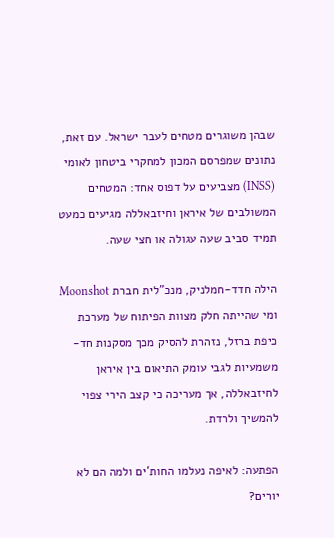שבהן משוגרים מטחים לעבר ישראל. עם זאת, נתונים שמפרסם המכון למחקרי ביטחון לאומי (INSS) מצביעים על דפוס אחד: המטחים המשולבים של איראן וחיזבאללה מגיעים כמעט תמיד סביב שעה עגולה או חצי שעה.

הילה חדד-חמלניק, מנכ"לית חברת Moonshot ומי שהייתה חלק מצוות הפיתוח של מערכת כיפת ברזל, נזהרת להסיק מכך מסקנות חד-משמעיות לגבי עומק התיאום בין איראן לחיזבאללה, אך מעריכה כי קצב הירי צפוי להמשיך ולרדת.

הפתעה: לאיפה נעלמו החות'ים ולמה הם לא יורים?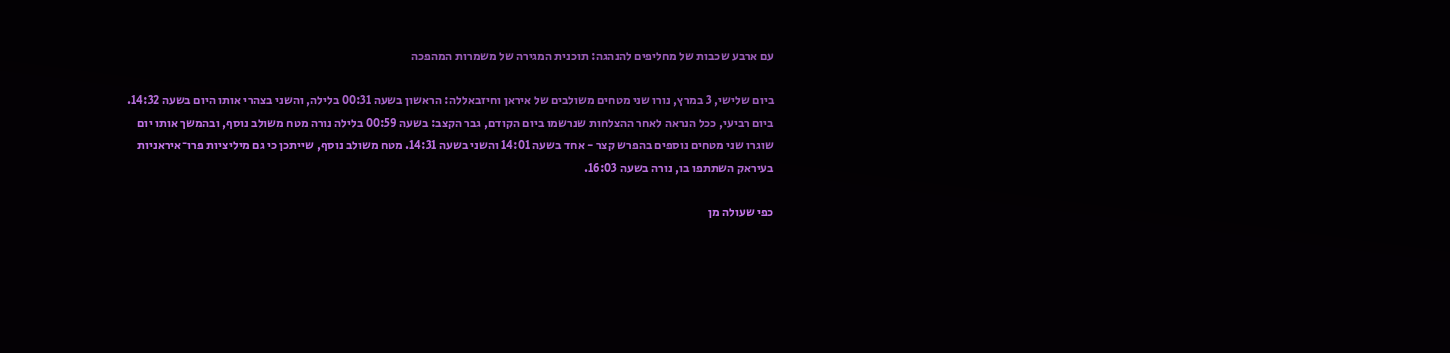עם ארבע שכבות של מחליפים להנהגה: תוכנית המגירה של משמרות המהפכה

ביום שלישי, 3 במרץ, נורו שני מטחים משולבים של איראן וחיזבאללה: הראשון בשעה 00:31 בלילה, והשני בצהרי אותו היום בשעה 14:32. ביום רביעי, ככל הנראה לאחר ההצלחות שנרשמו ביום הקודם, גבר הקצב: בשעה 00:59 בלילה נורה מטח משולב נוסף, ובהמשך אותו יום שוגרו שני מטחים נוספים בהפרש קצר - אחד בשעה 14:01 והשני בשעה 14:31. מטח משולב נוסף, שייתכן כי גם מיליציות פרו־איראניות בעיראק השתתפו בו, נורה בשעה 16:03.

כפי שעולה מן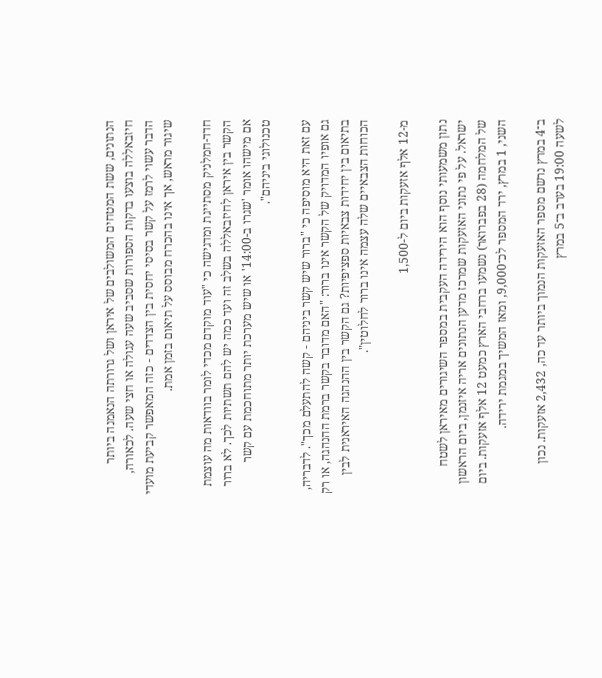הנתונים, ששת המטחים המשולבים של איראן ושל גרורתה הנאמנה ביותר חיזבאללה בוצעו בדקות הספורות שסביב שעה עגולה או חצי שעה. לכאורה, הדבר עשוי לרמז על קשר בסיסי יחסית בין הצדדים - כזה המאפשר קביעת מועדי שיגור מראש, אך אינו בהכרח מבוסס על תיאום בזמן אמת.

חדד-חמלניק מסתייגת ומדגישה כי "עוד מוקדם מכדי לומר בוודאות מה עוצמת הקשר בין איראן לחיזבאללה בשלב זה ועד כמה יש להם תשתיות לכך. לא ברור אם מישהו אומר 'שגרו ב-14:00' או שיש מערכת יותר מתוחכמת עם קשר טכנולוגי ביניהם".

עם זאת היא מוסיפה כי "ברור שיש קשר ביניהם - קשה להתעלם מכך". לדבריה, גם אופיו המדויק של הקשר אינו ברור: "האם מדובר בקשר ברמת ההנהגה, או רק בתיאום בין יחידות צבאיות ספציפיות? גם הקשר בין ההנהגה האיראנית לבין הכוחות הצבאיים שלה עצמה אינו ברור לחלוטין".

מ-12 אלף אזעקות ביום ל-1,500

נתון משמעותי נוסף הוא הירידה העקבית במספר השיגורים מאיראן לשטח ישראל. על פי נתוני האזעקות שמרכז מדען הנתונים אריה איזנמן, ביום הראשון של המלחמה (28 בפברואר) נשמעו ברחבי הארץ כמעט 12 אלף אזעקות. ביום השני, 1 במרץ, ירד המספר לכ־9,000, ומאז המשיך במגמת ירידה.

ב־4 במרץ נרשם מספר האזעקות הנמוך ביותר עד כה, 2,432 אזעקות. נכון לשעה 19:00 בערב ב־5 במרץ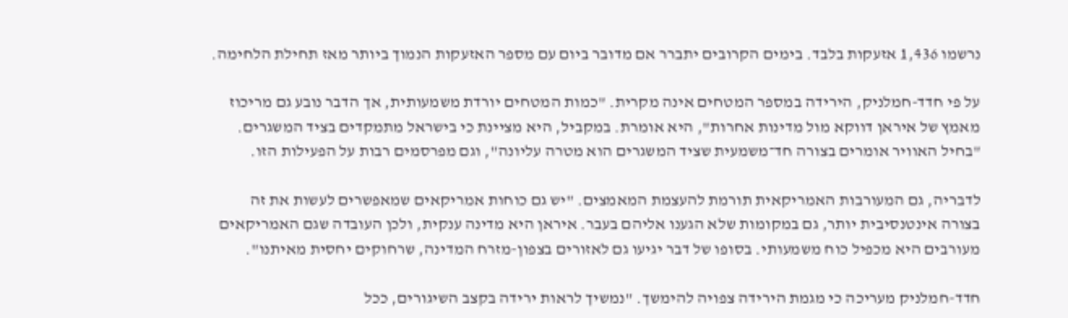נרשמו 1,436 אזעקות בלבד. בימים הקרובים יתברר אם מדובר ביום עם מספר האזעקות הנמוך ביותר מאז תחילת הלחימה.

על פי חדד-חמלניק, הירידה במספר המטחים אינה מקרית. "כמות המטחים יורדת משמעותית, אך הדבר נובע גם מריכוז מאמץ של איראן דווקא מול מדינות אחרות", היא אומרת. במקביל, היא מציינת כי בישראל מתמקדים בציד המשגרים. "בחיל האוויר אומרים בצורה חד־משמעית שציד המשגרים הוא מטרה עליונה", וגם מפרסמים רבות על הפעילות הזו.

לדבריה, גם המעורבות האמריקאית תורמת להעצמת המאמצים. "יש גם כוחות אמריקאים שמאפשרים לעשות את זה בצורה אינטנסיבית יותר, גם במקומות שלא הגענו אליהם בעבר. איראן היא מדינה ענקית, ולכן העובדה שגם האמריקאים מעורבים היא מכפיל כוח משמעותי. בסופו של דבר יגיעו גם לאזורים בצפון-מזרח המדינה, שרחוקים יחסית מאיתנו".

חדד-חמלניק מעריכה כי מגמת הירידה צפויה להימשך. "נמשיך לראות ירידה בקצב השיגורים, ככל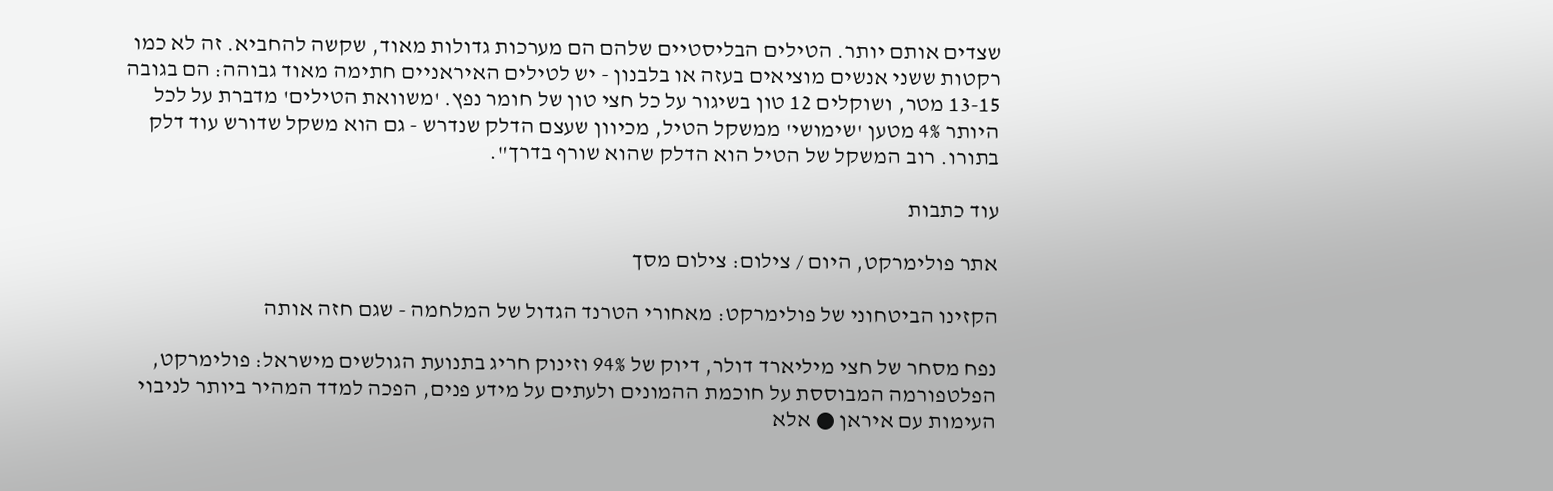שצדים אותם יותר. הטילים הבליסטיים שלהם הם מערכות גדולות מאוד, שקשה להחביא. זה לא כמו רקטות ששני אנשים מוציאים בעזה או בלבנון - יש לטילים האיראניים חתימה מאוד גבוהה: הם בגובה 13-15 מטר, ושוקלים 12 טון בשיגור על כל חצי טון של חומר נפץ. 'משוואת הטילים' מדברת על לכל היותר 4% מטען 'שימושי' ממשקל הטיל, מכיוון שעצם הדלק שנדרש - גם הוא משקל שדורש עוד דלק בתורו. רוב המשקל של הטיל הוא הדלק שהוא שורף בדרך".

עוד כתבות

אתר פולימרקט, היום / צילום: צילום מסך

הקזינו הביטחוני של פולימרקט: מאחורי הטרנד הגדול של המלחמה - שגם חזה אותה

נפח מסחר של חצי מיליארד דולר, דיוק של 94% וזינוק חריג בתנועת הגולשים מישראל: פולימרקט, הפלטפורמה המבוססת על חוכמת ההמונים ולעתים על מידע פנים, הפכה למדד המהיר ביותר לניבוי העימות עם איראן ● אלא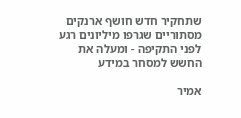שתחקיר חדש חושף ארנקים מסתוריים שגרפו מיליונים רגע לפני התקיפה - ומעלה את החשש למסחר במידע

אמיר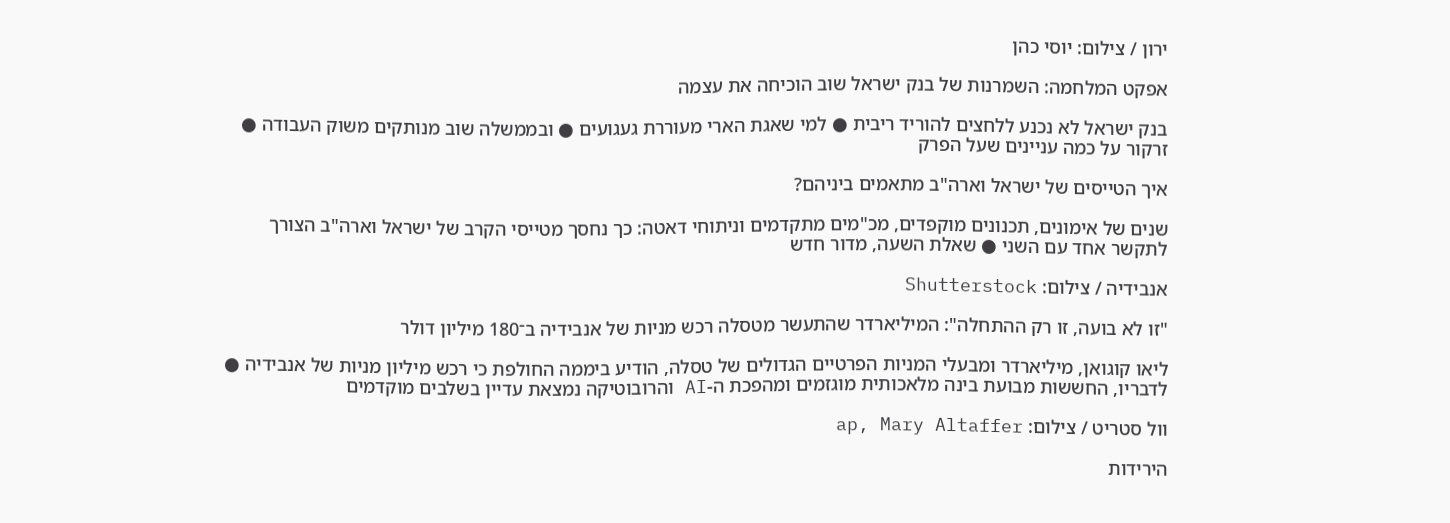ירון / צילום: יוסי כהן

אפקט המלחמה: השמרנות של בנק ישראל שוב הוכיחה את עצמה

בנק ישראל לא נכנע ללחצים להוריד ריבית ● למי שאגת הארי מעוררת געגועים ● ובממשלה שוב מנותקים משוק העבודה ● זרקור על כמה עניינים שעל הפרק

איך הטייסים של ישראל וארה"ב מתאמים ביניהם?

שנים של אימונים, תכנונים מוקפדים, מכ"מים מתקדמים וניתוחי דאטה: כך נחסך מטייסי הקרב של ישראל וארה"ב הצורך לתקשר אחד עם השני ● שאלת השעה, מדור חדש

אנבידיה / צילום: Shutterstock

"זו לא בועה, זו רק ההתחלה": המיליארדר שהתעשר מטסלה רכש מניות של אנבידיה ב־180 מיליון דולר

ליאו קוגואן, מיליארדר ומבעלי המניות הפרטיים הגדולים של טסלה, הודיע ביממה החולפת כי רכש מיליון מניות של אנבידיה ● לדבריו, החששות מבועת בינה מלאכותית מוגזמים ומהפכת ה-AI והרובוטיקה נמצאת עדיין בשלבים מוקדמים

וול סטריט / צילום: ap, Mary Altaffer

הירידות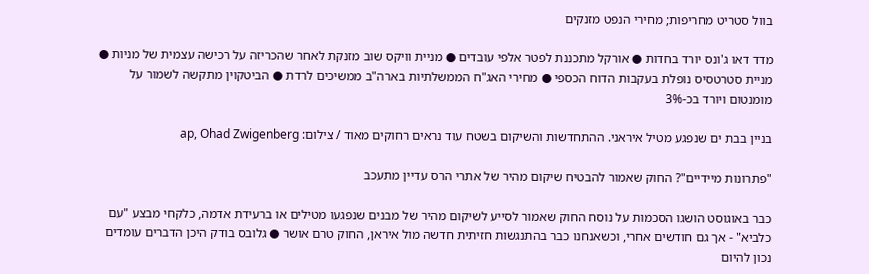בוול סטריט מחריפות; מחירי הנפט מזנקים

מדד דאו ג'ונס יורד בחדות ● אורקל מתכננת לפטר אלפי עובדים ● מניית וויקס שוב מזנקת לאחר שהכריזה על רכישה עצמית של מניות ● מניית סטרטסיס נופלת בעקבות הדוח הכספי ● מחירי האג"ח הממשלתיות בארה"ב ממשיכים לרדת ● הביטקוין מתקשה לשמור על מומנטום ויורד בכ-3%

בניין בבת ים שנפגע מטיל איראני. ההתחדשות והשיקום בשטח עוד נראים רחוקים מאוד / צילום: ap, Ohad Zwigenberg

"פתרונות מיידיים"? החוק שאמור להבטיח שיקום מהיר של אתרי הרס עדיין מתעכב

כבר באוגוסט הושגו הסכמות על נוסח החוק שאמור לסייע לשיקום מהיר של מבנים שנפגעו מטילים או ברעידת אדמה, כלקחי מבצע "עם כלביא" - אך גם חודשים אחרי, וכשאנחנו כבר בהתנגשות חזיתית חדשה מול איראן, החוק טרם אושר ● גלובס בודק היכן הדברים עומדים נכון להיום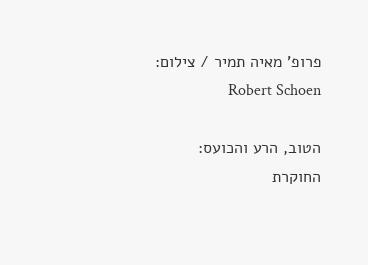פרופ' מאיה תמיר / צילום: Robert Schoen

הטוב, הרע והכועס: החוקרת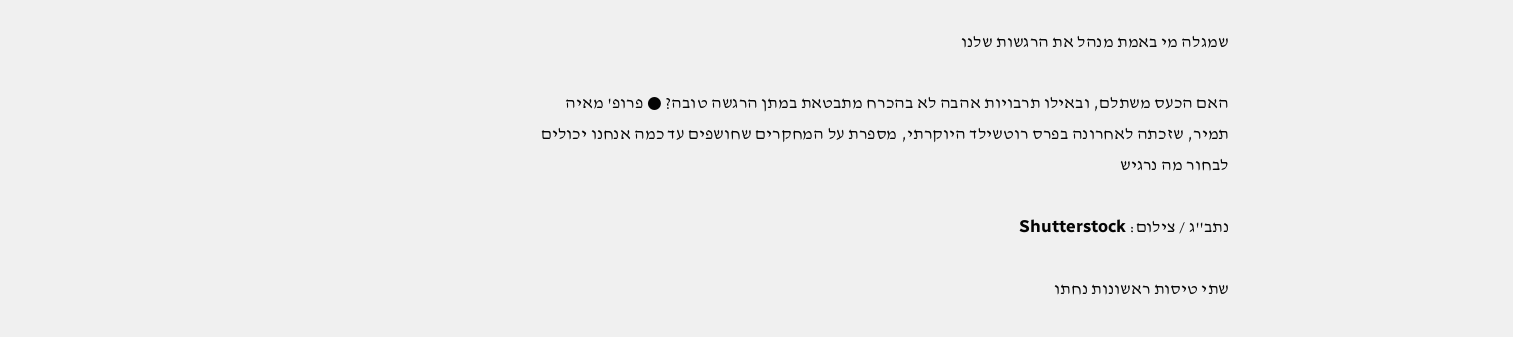שמגלה מי באמת מנהל את הרגשות שלנו

האם הכעס משתלם, ובאילו תרבויות אהבה לא בהכרח מתבטאת במתן הרגשה טובה? ● פרופ' מאיה תמיר, שזכתה לאחרונה בפרס רוטשילד היוקרתי, מספרת על המחקרים שחושפים עד כמה אנחנו יכולים לבחור מה נרגיש

נתב''ג / צילום: Shutterstock

שתי טיסות ראשונות נחתו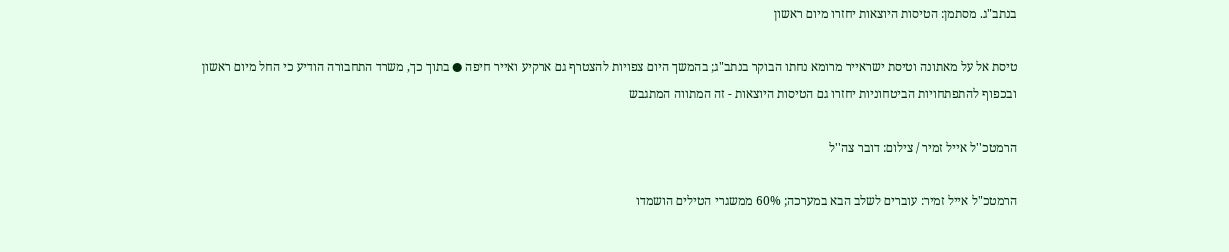בנתב"ג. מסתמן: הטיסות היוצאות יחזרו מיום ראשון

טיסת אל על מאתונה וטיסת ישראייר מרומא נחתו הבוקר בנתב"ג; בהמשך היום צפויות להצטרף גם ארקיע ואייר חיפה ● בתוך כך, משרד התחבורה הודיע כי החל מיום ראשון ובכפוף להתפתחויות הביטחוניות יחזרו גם הטיסות היוצאות - זה המתווה המתגבש

הרמטכ''ל אייל זמיר / צילום: דובר צה''ל

הרמטכ"ל אייל זמיר: עוברים לשלב הבא במערכה; 60% ממשגרי הטילים הושמדו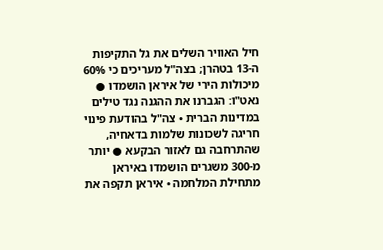חיל האוויר השלים את גל התקיפות ה-13 בטהרן; בצה"ל מעריכים כי 60% מיכולות הירי של איראן הושמדו ● נאט"ו: הגברנו את ההגנה נגד טילים במדינות הברית • צה"ל בהודעת פינוי חריגה לשכונות שלמות בדאחיה, שהתרחבה גם לאזור הבקעא ● יותר מ-300 משגרים הושמדו באיראן מתחילת המלחמה • איראן תקפה את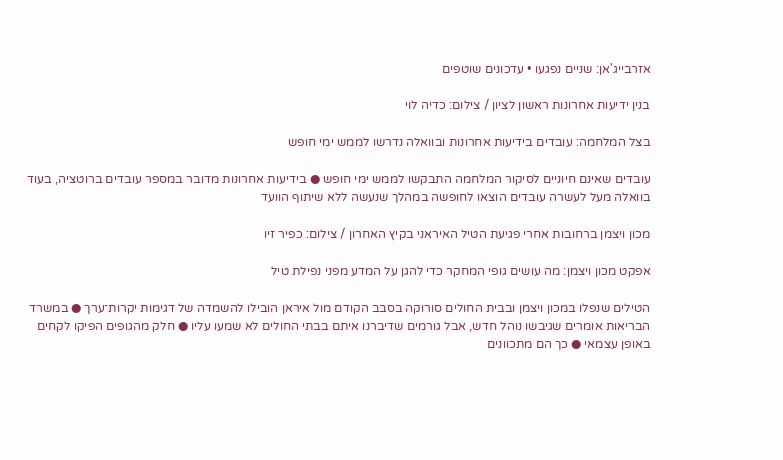אזרבייג'אן: שניים נפגעו • עדכונים שוטפים

בנין ידיעות אחרונות ראשון לציון / צילום: כדיה לוי

בצל המלחמה: עובדים בידיעות אחרונות ובוואלה נדרשו לממש ימי חופש

עובדים שאינם חיוניים לסיקור המלחמה התבקשו לממש ימי חופש ● בידיעות אחרונות מדובר במספר עובדים ברוטציה, בעוד בוואלה מעל לעשרה עובדים הוצאו לחופשה במהלך שנעשה ללא שיתוף הוועד

מכון ויצמן ברחובות אחרי פגיעת הטיל האיראני בקיץ האחרון / צילום: כפיר זיו

אפקט מכון ויצמן: מה עושים גופי המחקר כדי להגן על המדע מפני נפילת טיל

הטילים שנפלו במכון ויצמן ובבית החולים סורוקה בסבב הקודם מול איראן הובילו להשמדה של דגימות יקרות־ערך ● במשרד הבריאות אומרים שגיבשו נוהל חדש, אבל גורמים שדיברנו איתם בבתי החולים לא שמעו עליו ● חלק מהגופים הפיקו לקחים באופן עצמאי ● כך הם מתכוונים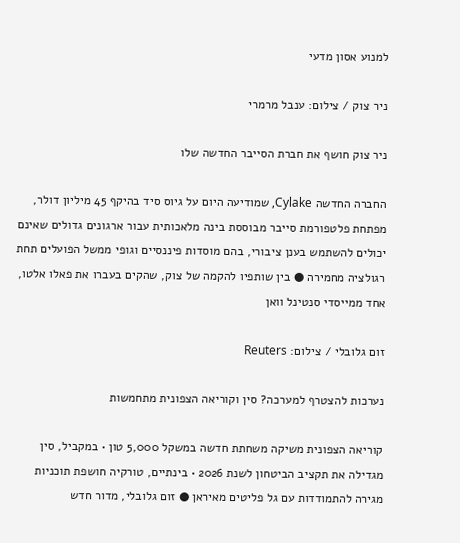למנוע אסון מדעי

ניר צוק / צילום: ענבל מרמרי

ניר צוק חושף את חברת הסייבר החדשה שלו

החברה החדשה Cylake, שמודיעה היום על גיוס סיד בהיקף 45 מיליון דולר, מפתחת פלטפורמת סייבר מבוססת בינה מלאכותית עבור ארגונים גדולים שאינם יכולים להשתמש בענן ציבורי, בהם מוסדות פיננסיים וגופי ממשל הפועלים תחת רגולציה מחמירה ● בין שותפיו להקמה של צוק, שהקים בעברו את פאלו אלטו, אחד ממייסדי סנטינל וואן

זום גלובלי / צילום: Reuters

נערכות להצטרף למערכה? סין וקוריאה הצפונית מתחמשות

קוריאה הצפונית משיקה משחתת חדשה במשקל 5,000 טון • במקביל, סין מגדילה את תקציב הביטחון לשנת 2026 • בינתיים, טורקיה חושפת תוכניות מגירה להתמודדות עם גל פליטים מאיראן ● זום גלובלי, מדור חדש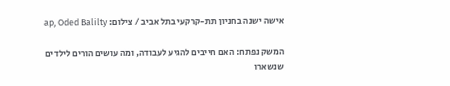אישה ישנה בחניון תת-קרקעי בתל אביב / צילום: ap, Oded Balilty

המשק נפתח: האם חייבים להגיע לעבודה, ומה עושים הורים לילדים שנשארו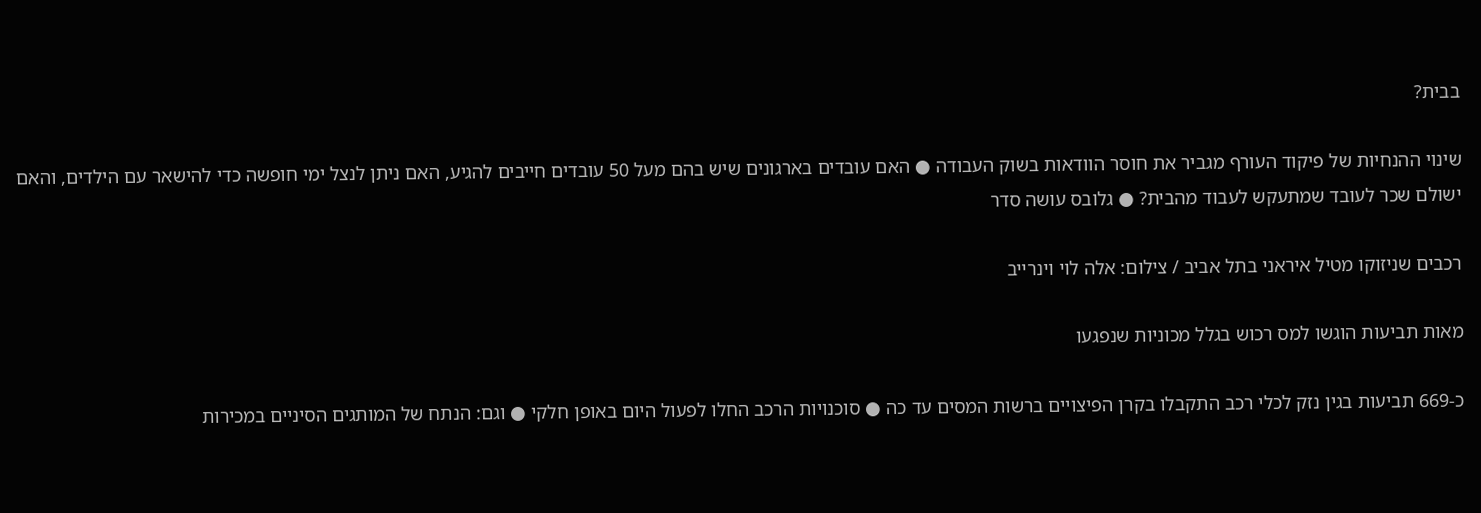בבית?

שינוי ההנחיות של פיקוד העורף מגביר את חוסר הוודאות בשוק העבודה ● האם עובדים בארגונים שיש בהם מעל 50 עובדים חייבים להגיע, האם ניתן לנצל ימי חופשה כדי להישאר עם הילדים, והאם ישולם שכר לעובד שמתעקש לעבוד מהבית? ● גלובס עושה סדר

רכבים שניזוקו מטיל איראני בתל אביב / צילום: אלה לוי וינרייב

מאות תביעות הוגשו למס רכוש בגלל מכוניות שנפגעו

כ-669 תביעות בגין נזק לכלי רכב התקבלו בקרן הפיצויים ברשות המסים עד כה ● סוכנויות הרכב החלו לפעול היום באופן חלקי ● וגם: הנתח של המותגים הסיניים במכירות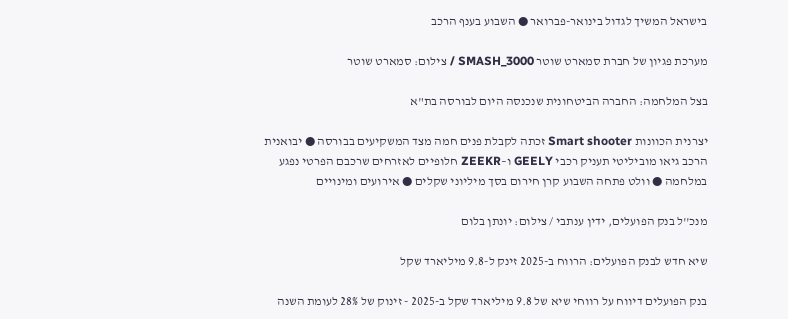בישראל המשיך לגדול בינואר-פברואר ● השבוע בענף הרכב

מערכת פגיון של חברת סמארט שוטר SMASH_3000 / צילום: סמארט שוטר

בצל המלחמה: החברה הביטחונית שנכנסה היום לבורסה בת"א

יצרנית הכוונות Smart shooter זכתה לקבלת פנים חמה מצד המשקיעים בבורסה ● יבואנית הרכב גיאו מוביליטי תעניק רכבי GEELY ו–ZEEKR חלופיים לאזרחים שרכבם הפרטי נפגע במלחמה ● וולט פתחה השבוע קרן חירום בסך מיליוני שקלים ● אירועים ומינויים

מנכ''ל בנק הפועלים, ידין ענתבי / צילום: יונתן בלום

שיא חדש לבנק הפועלים: הרווח ב-2025 זינק ל-9.8 מיליארד שקל

בנק הפועלים דיווח על רווחי שיא של 9.8 מיליארד שקל ב-2025 - זינוק של 28% לעומת השנה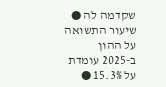שקדמה לה ● שיעור התשואה על ההון ב-2025 עומדת על 15.3% ●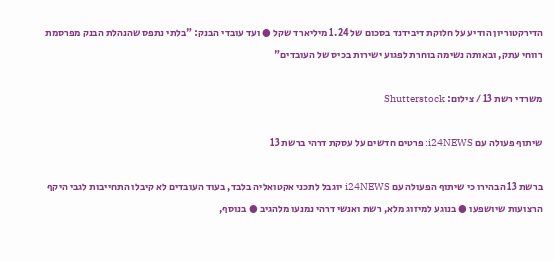הדירקטוריון הודיע על חלוקת דיבידנד בסכום של 1.24 מיליארד שקל ● ועד עובדי הבנק: "בלתי נתפס שהנהלת הבנק מפרסמת רווחי עתק, ובאותה נשימה בוחרת לפגוע ישירות בכיס של העובדים"

משרדי רשת 13 / צילום: Shutterstock

שיתוף פעולה עם i24NEWS: פרטים חדשים על עסקת דרהי ברשת 13

ברשת 13 הבהירו כי שיתוף הפעולה עם i24NEWS יוגבל לתכני אקטואליה בלבד, בעוד העובדים לא קיבלו התחייבות לגבי היקף הרצועות שיושפעו ● בנוגע למיזוג מלא, רשת ואנשי דרהי נמנעו מלהגיב ● בנוסף,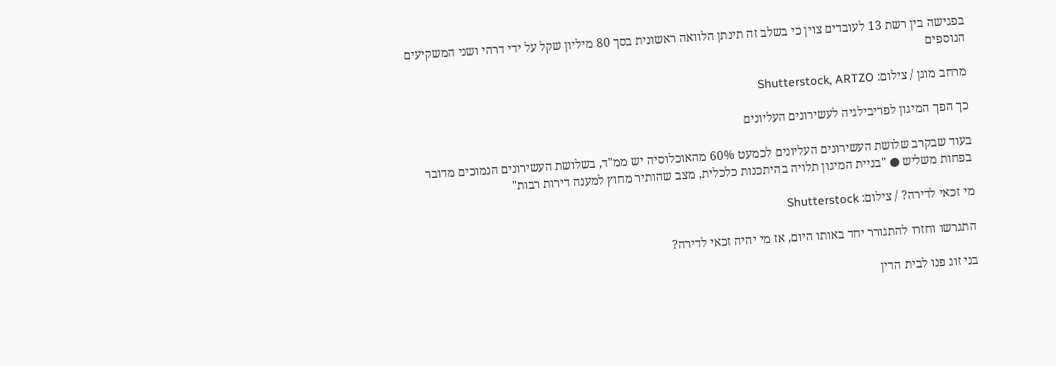בפגישה בין רשת 13 לעובדים צוין כי בשלב זה תינתן הלוואה ראשונית בסך 80 מיליון שקל על ידי דרהי ושני המשקיעים הנוספים

מרחב מוגן / צילום: Shutterstock, ARTZO

כך הפך המיגון לפריבילגיה לעשירונים העליונים

בעוד שבקרב שלושת העשירונים העליונים לכמעט 60% מהאוכלוסיה יש ממ"ד, בשלושת העשירונים הנמוכים מדובר בפחות משליש ● "בניית המיגון תלויה בהיתכנות כלכלית, מצב שהותיר מחוץ למענה דירות רבות"

מי זכאי לדירה? / צילום: Shutterstock

התגרשו וחזרו להתגורר יחד באותו היום, אז מי יהיה זכאי לדירה?

בני זוג פנו לבית הדין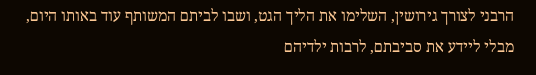הרבני לצורך גירושין, השלימו את הליך הגט, ושבו לביתם המשותף עוד באותו היום, מבלי ליידע את סביבתם, לרבות ילדיהם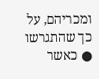ומכריהם, על כך שהתגרשו ● כאשר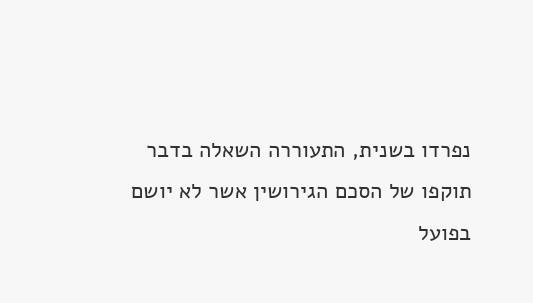נפרדו בשנית, התעוררה השאלה בדבר תוקפו של הסכם הגירושין אשר לא יושם בפועל